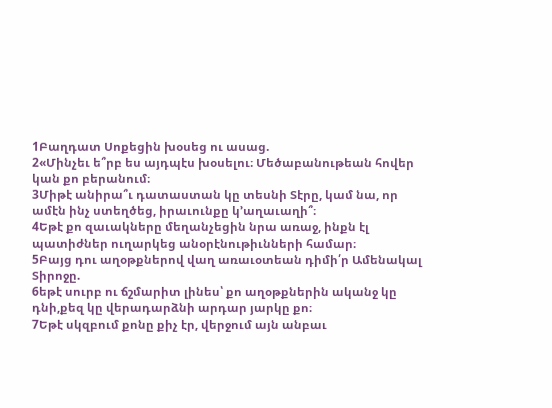1Բաղդատ Սոքեցին խօսեց ու ասաց.
2«Մինչեւ ե՞րբ ես այդպէս խօսելու։ Մեծաբանութեան հովեր կան քո բերանում։
3Միթէ անիրա՞ւ դատաստան կը տեսնի Տէրը, կամ նա, որ ամէն ինչ ստեղծեց, իրաւունքը կ՚աղաւաղի՞։
4Եթէ քո զաւակները մեղանչեցին նրա առաջ, ինքն էլ պատիժներ ուղարկեց անօրէնութիւնների համար։
5Բայց դու աղօթքներով վաղ առաւօտեան դիմի՛ր Ամենակալ Տիրոջը.
6եթէ սուրբ ու ճշմարիտ լինես՝ քո աղօթքներին ականջ կը դնի,քեզ կը վերադարձնի արդար յարկը քո։
7Եթէ սկզբում քոնը քիչ էր, վերջում այն անբաւ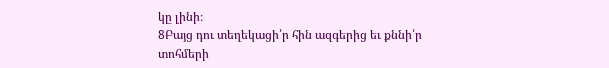կը լինի։
8Բայց դու տեղեկացի՛ր հին ազգերից եւ քննի՛ր տոհմերի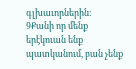գլխաւորներին։
9Քանի որ մենք երէկուան ենք պատկանում, բան չենք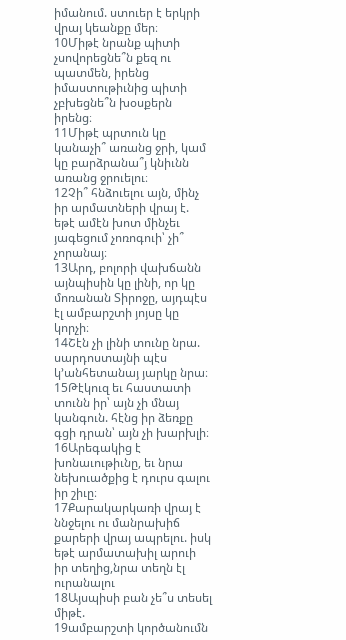իմանում. ստուեր է երկրի վրայ կեանքը մեր։
10Միթէ նրանք պիտի չսովորեցնե՞ն քեզ ու պատմեն, իրենց իմաստութիւնից պիտի չբխեցնե՞ն խօսքերն իրենց։
11Միթէ պրտուն կը կանաչի՞ առանց ջրի, կամ կը բարձրանա՞յ կնիւնն առանց ջրուելու։
12Չի՞ հնձուելու այն, մինչ իր արմատների վրայ է. եթէ ամէն խոտ մինչեւ յագեցում չոռոգուի՝ չի՞ չորանայ։
13Արդ, բոլորի վախճանն այնպիսին կը լինի, որ կը մոռանան Տիրոջը, այդպէս էլ ամբարշտի յոյսը կը կորչի։
14Շէն չի լինի տունը նրա. սարդոստայնի պէս կ՚անհետանայ յարկը նրա։
15Թէկուզ եւ հաստատի տունն իր՝ այն չի մնայ կանգուն. հէնց իր ձեռքը գցի դրան՝ այն չի խարխլի։
16Արեգակից է խոնաւութիւնը, եւ նրա նեխուածքից է դուրս գալու իր շիւը։
17Քարակարկառի վրայ է ննջելու ու մանրախիճ քարերի վրայ ապրելու. իսկ եթէ արմատախիլ արուի իր տեղից,նրա տեղն էլ ուրանալու
18Այսպիսի բան չե՞ս տեսել միթէ.
19ամբարշտի կործանումն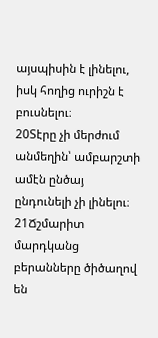այսպիսին է լինելու, իսկ հողից ուրիշն է բուսնելու։
20Տէրը չի մերժում անմեղին՝ ամբարշտի ամէն ընծայ ընդունելի չի լինելու։
21Ճշմարիտ մարդկանց բերանները ծիծաղով են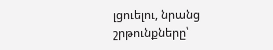լցուելու, նրանց շրթունքները՝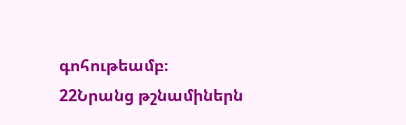գոհութեամբ։
22Նրանց թշնամիներն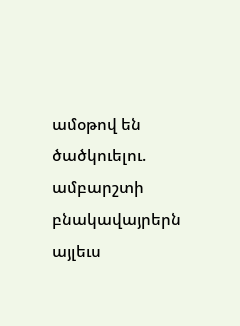ամօթով են ծածկուելու. ամբարշտի բնակավայրերն այլեւս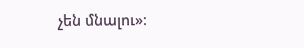չեն մնալու»։